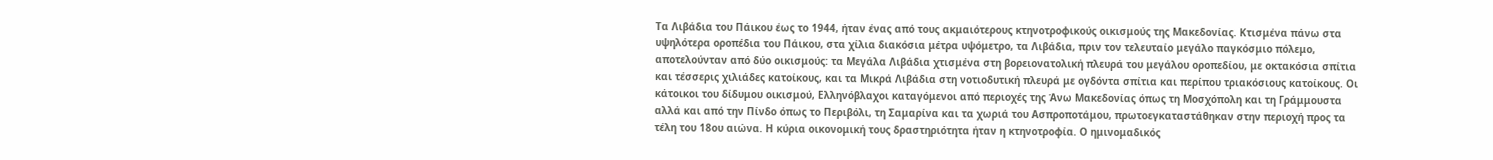Τα Λιβάδια του Πάικου έως το 1944, ήταν ένας από τους ακμαιότερους κτηνοτροφικούς οικισμούς της Μακεδονίας. Κτισμένα πάνω στα υψηλότερα οροπέδια του Πάικου, στα χίλια διακόσια μέτρα υψόμετρο, τα Λιβάδια, πριν τον τελευταίο μεγάλο παγκόσμιο πόλεμο, αποτελούνταν από δύο οικισμούς: τα Μεγάλα Λιβάδια χτισμένα στη βορειονατολική πλευρά του μεγάλου οροπεδίου, με οκτακόσια σπίτια και τέσσερις χιλιάδες κατοίκους, και τα Μικρά Λιβάδια στη νοτιοδυτική πλευρά με ογδόντα σπίτια και περίπου τριακόσιους κατοίκους. Οι κάτοικοι του δίδυμου οικισμού, Ελληνόβλαχοι καταγόμενοι από περιοχές της Άνω Μακεδονίας όπως τη Μοσχόπολη και τη Γράμμουστα αλλά και από την Πίνδο όπως το Περιβόλι, τη Σαμαρίνα και τα χωριά του Ασπροποτάμου, πρωτοεγκαταστάθηκαν στην περιοχή προς τα τέλη του 18ου αιώνα. Η κύρια οικονομική τους δραστηριότητα ήταν η κτηνοτροφία. Ο ημινομαδικός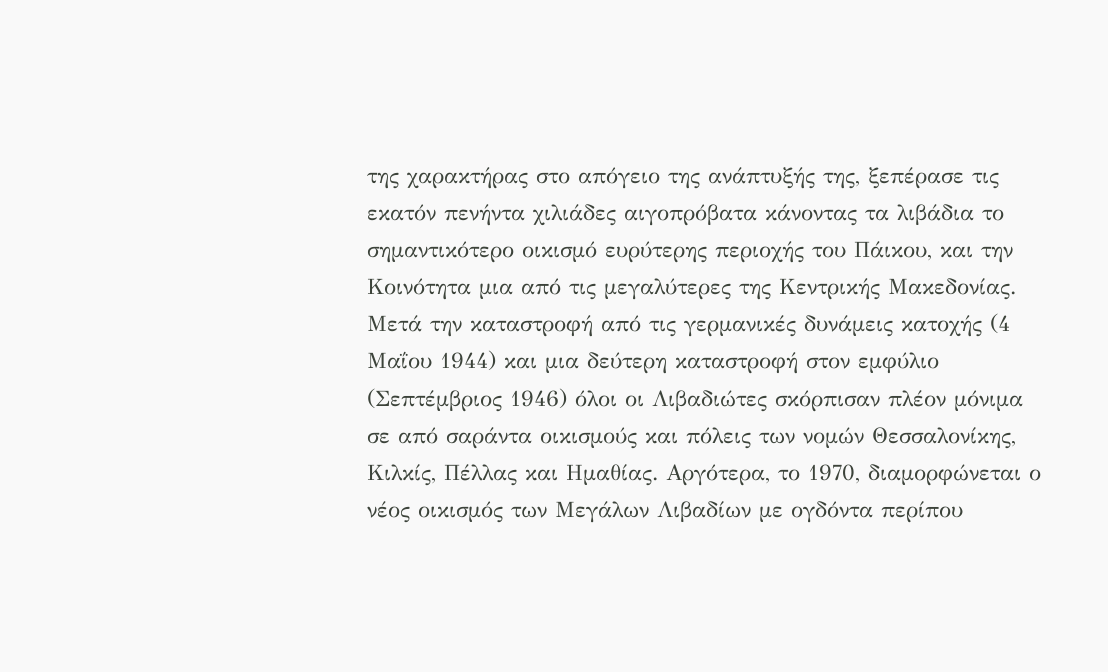της χαρακτήρας στο απόγειο της ανάπτυξής της, ξεπέρασε τις εκατόν πενήντα χιλιάδες αιγοπρόβατα κάνοντας τα λιβάδια το σημαντικότερο οικισμό ευρύτερης περιοχής του Πάικου, και την Κοινότητα μια από τις μεγαλύτερες της Κεντρικής Μακεδονίας. Μετά την καταστροφή από τις γερμανικές δυνάμεις κατοχής (4 Μαΐου 1944) και μια δεύτερη καταστροφή στον εμφύλιο (Σεπτέμβριος 1946) όλοι οι Λιβαδιώτες σκόρπισαν πλέον μόνιμα σε από σαράντα οικισμούς και πόλεις των νομών Θεσσαλονίκης, Κιλκίς, Πέλλας και Ημαθίας. Αργότερα, το 1970, διαμορφώνεται ο νέος οικισμός των Μεγάλων Λιβαδίων με ογδόντα περίπου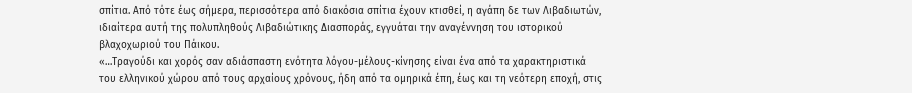σπίτια. Από τότε έως σήμερα, περισσότερα από διακόσια σπίτια έχουν κτισθεί, η αγάπη δε των Λιβαδιωτών, ιδιαίτερα αυτή της πολυπληθούς Λιβαδιώτικης Διασποράς, εγγυάται την αναγέννηση του ιστορικού βλαχοχωριού του Πάικου.
«…Τραγούδι και χορός σαν αδιάσπαστη ενότητα λόγου-μέλους-κίνησης είναι ένα από τα χαρακτηριστικά του ελληνικού χώρου από τους αρχαίους χρόνους, ήδη από τα ομηρικά έπη, έως και τη νεότερη εποχή, στις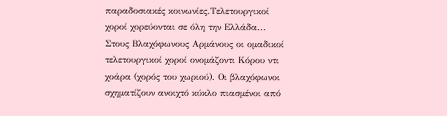παραδοσιακές κοινωνίες.Τελετουργικοί χοροί χορεύονται σε όλη την Ελλάδα... Στους Βλαχόφωνους Αρμάνους οι ομαδικοί τελετουργικοί χοροί ονομάζοντι Κόρου ντι χοάρα (χορός του χωριού). Οι βλαχόφωνοι σχηματίζουν ανοιχτό κύκλο πιασμένοι από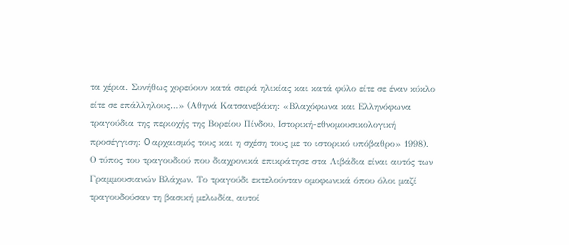τα χέρια. Συνήθως χορεύουν κατά σειρά ηλικίας και κατά φύλο είτε σε έναν κύκλο είτε σε επάλληλους…» (Αθηνά Κατσανεβάκη: «Βλαχόφωνα και Ελληνόφωνα τραγούδια της περιοχής της Βορείου Πίνδου, Ιστορική-εθνομουσικολογική προσέγγιση: O αρχαισμός τους και η σχέση τους με το ιστορικό υπόβαθρο» 1998).
Ο τύπος του τραγουδιού που διαχρονικά επικράτησε στα Λιβάδια είναι αυτός των Γραμμουσιανών Βλάχων. Το τραγούδι εκτελούνταν ομοφωνικά όπου όλοι μαζί τραγουδούσαν τη βασική μελωδία, αυτοί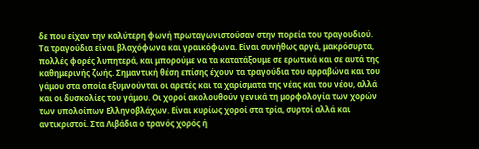δε που είχαν την καλύτερη φωνή πρωταγωνιστούσαν στην πορεία του τραγουδιού. Τα τραγούδια είναι βλαχόφωνα και γραικόφωνα. Είναι συνήθως αργά, μακρόσυρτα, πολλές φορές λυπητερά, και μπορούμε να τα κατατάξουμε σε ερωτικά και σε αυτά της καθημερινής ζωής. Σημαντική θέση επίσης έχουν τα τραγούδια του αρραβώνα και του γάμου στα οποία εξυμνούνται οι αρετές και τα χαρίσματα της νέας και του νέου, αλλά και οι δυσκολίες του γάμου. Οι χοροί ακολουθούν γενικά τη μορφολογία των χορών των υπολοίπων Ελληνοβλάχων. Είναι κυρίως χοροί στα τρία, συρτοί αλλά και αντικριστοί. Στα Λιβάδια ο τρανός χορός ή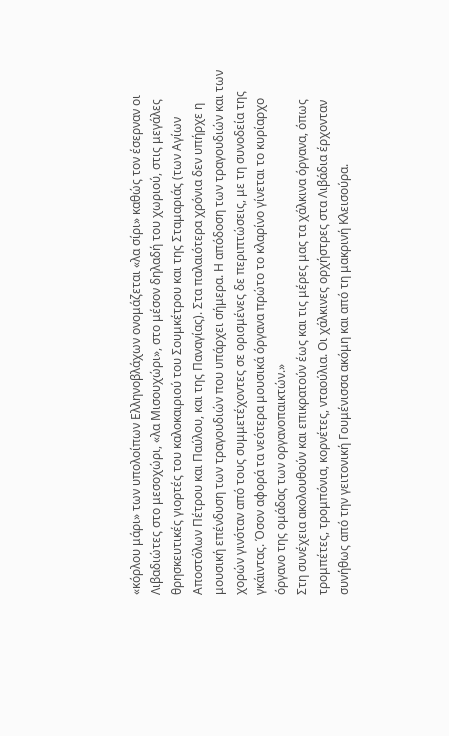«κόρλου μάρι» των υπολοίπων Ελληνοβλάχων ονομάζεται «λα σίρι» καθώς τον έσερναν οι Λιβαδιώτες στο μεσοχώρι, «λα Μισουχώρι», στο μέσον δηλαδή του χωριού, στις μεγάλες θρησκευτικές γιορτές του καλοκαιριού του Σουμκέτρου και της Σταμαριάς (των Αγίων Αποστόλων Πέτρου και Παύλου, και της Παναγίας). Στα παλαιότερα χρόνια δεν υπήρχε η μουσική επένδυση των τραγουδιών που υπάρχει σήμερα. Η απόδοση των τραγουδιών και των χορών γινόταν από τους συμμετέχοντες σε ορισμένες δε περιπτώσεις, με τη συνοδεία της γκάιντας. Όσον αφορά τα νεότερα μουσικά όργανα πρώτο το κλαρίνο γίνεται το κυρίαρχο όργανο της ομάδας των οργανοπαικτών.»
Στη συνέχεια ακολουθούν και επικρατούν έως και τις μέρες μας τα χάλκινα όργανα, όπως τρομπέτες, τρομπόνια, κορνέτες, νταούλια. Οι χάλκινες ορχήστρες στα Λιβάδια έρχονταν συνήθως από την γειτονική Γουμένισσα ακόμη και από τη μακρινή Κλεισούρα.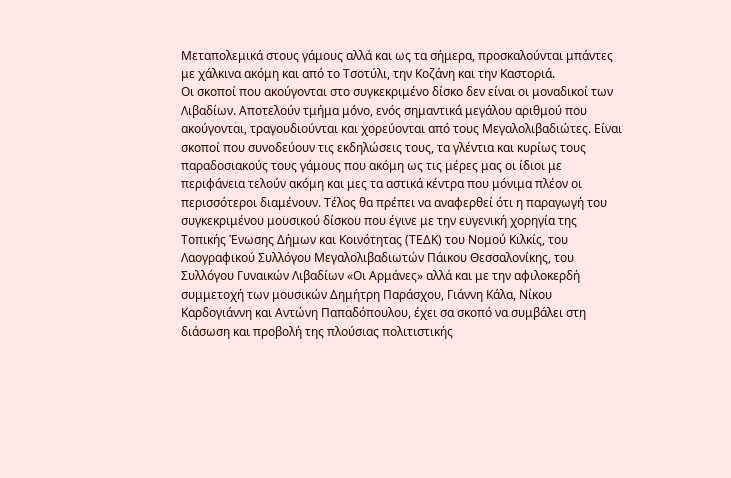Μεταπολεμικά στους γάμους αλλά και ως τα σήμερα, προσκαλούνται μπάντες με χάλκινα ακόμη και από το Τσοτύλι, την Κοζάνη και την Καστοριά.
Οι σκοποί που ακούγονται στο συγκεκριμένο δίσκο δεν είναι οι μοναδικοί των Λιβαδίων. Αποτελούν τμήμα μόνο, ενός σημαντικά μεγάλου αριθμού που ακούγονται, τραγουδιούνται και χορεύονται από τους Μεγαλολιβαδιώτες. Είναι σκοποί που συνοδεύουν τις εκδηλώσεις τους, τα γλέντια και κυρίως τους παραδοσιακούς τους γάμους που ακόμη ως τις μέρες μας οι ίδιοι με περιφάνεια τελούν ακόμη και μες τα αστικά κέντρα που μόνιμα πλέον οι περισσότεροι διαμένουν. Τέλος θα πρέπει να αναφερθεί ότι η παραγωγή του συγκεκριμένου μουσικού δίσκου που έγινε με την ευγενική χορηγία της Τοπικής Ένωσης Δήμων και Κοινότητας (ΤΕΔΚ) του Νομού Κιλκίς, του Λαογραφικού Συλλόγου Μεγαλολιβαδιωτών Πάικου Θεσσαλονίκης, του Συλλόγου Γυναικών Λιβαδίων «Οι Αρμάνες» αλλά και με την αφιλοκερδή συμμετοχή των μουσικών Δημήτρη Παράσχου, Γιάννη Κάλα, Νίκου Καρδογιάννη και Αντώνη Παπαδόπουλου, έχει σα σκοπό να συμβάλει στη διάσωση και προβολή της πλούσιας πολιτιστικής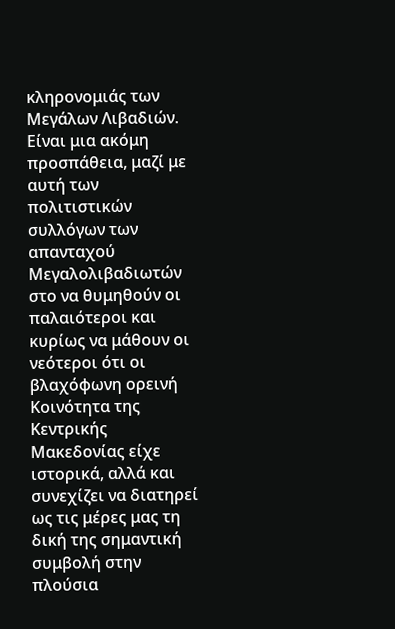κληρονομιάς των Μεγάλων Λιβαδιών. Είναι μια ακόμη προσπάθεια, μαζί με αυτή των πολιτιστικών συλλόγων των απανταχού Μεγαλολιβαδιωτών στο να θυμηθούν οι παλαιότεροι και κυρίως να μάθουν οι νεότεροι ότι οι βλαχόφωνη ορεινή Κοινότητα της Κεντρικής Μακεδονίας είχε ιστορικά, αλλά και συνεχίζει να διατηρεί ως τις μέρες μας τη δική της σημαντική συμβολή στην πλούσια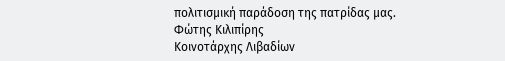πολιτισμική παράδοση της πατρίδας μας.
Φώτης Κιλιπίρης
Κοινοτάρχης Λιβαδίων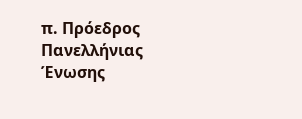π. Πρόεδρος Πανελλήνιας Ένωσης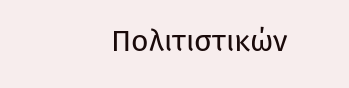Πολιτιστικών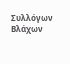Συλλόγων Βλάχων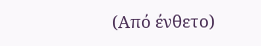(Από ένθετο)